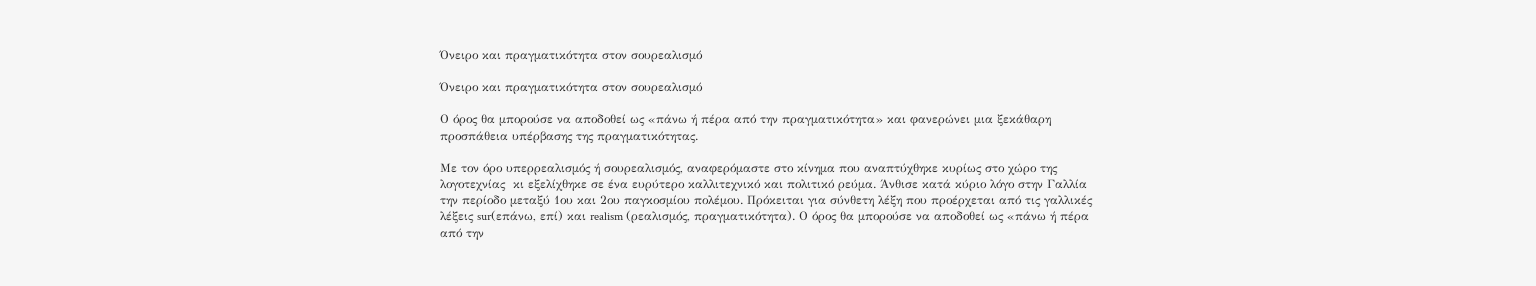Όνειρο και πραγματικότητα στον σουρεαλισμό

Όνειρο και πραγματικότητα στον σουρεαλισμό

Ο όρος θα μπορούσε να αποδοθεί ως «πάνω ή πέρα από την πραγματικότητα» και φανερώνει μια ξεκάθαρη προσπάθεια υπέρβασης της πραγματικότητας.

Με τον όρο υπερρεαλισμός ή σουρεαλισμός, αναφερόμαστε στο κίνημα που αναπτύχθηκε κυρίως στο χώρο της λογοτεχνίας  κι εξελίχθηκε σε ένα ευρύτερο καλλιτεχνικό και πολιτικό ρεύμα. Άνθισε κατά κύριο λόγο στην Γαλλία την περίοδο μεταξύ 1ου και 2ου παγκοσμίου πολέμου. Πρόκειται για σύνθετη λέξη που προέρχεται από τις γαλλικές λέξεις sur(επάνω, επί) και realism (ρεαλισμός, πραγματικότητα). Ο όρος θα μπορούσε να αποδοθεί ως «πάνω ή πέρα από την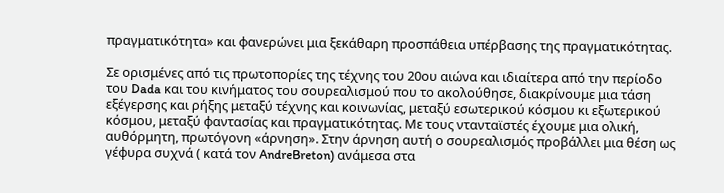πραγματικότητα» και φανερώνει μια ξεκάθαρη προσπάθεια υπέρβασης της πραγματικότητας.

Σε ορισμένες από τις πρωτοπορίες της τέχνης του 20ου αιώνα και ιδιαίτερα από την περίοδο του Dada και του κινήματος του σουρεαλισμού που το ακολούθησε, διακρίνουμε μια τάση εξέγερσης και ρήξης μεταξύ τέχνης και κοινωνίας, μεταξύ εσωτερικού κόσμου κι εξωτερικού κόσμου, μεταξύ φαντασίας και πραγματικότητας. Με τους ντανταϊστές έχουμε μια ολική, αυθόρμητη, πρωτόγονη «άρνηση». Στην άρνηση αυτή ο σουρεαλισμός προβάλλει μια θέση ως γέφυρα συχνά ( κατά τον AndreBreton) ανάμεσα στα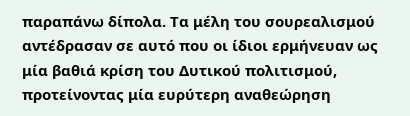παραπάνω δίπολα. Τα μέλη του σουρεαλισμού αντέδρασαν σε αυτό που οι ίδιοι ερμήνευαν ως μία βαθιά κρίση του Δυτικού πολιτισμού, προτείνοντας μία ευρύτερη αναθεώρηση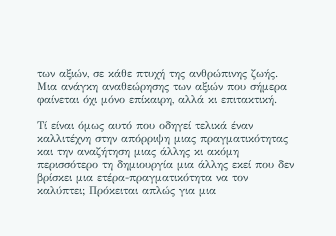των αξιών, σε κάθε πτυχή της ανθρώπινης ζωής. Μια ανάγκη αναθεώρησης των αξιών που σήμερα φαίνεται όχι μόνο επίκαιρη, αλλά κι επιτακτική.

Τί είναι όμως αυτό που οδηγεί τελικά έναν καλλιτέχνη στην απόρριψη μιας πραγματικότητας και την αναζήτηση μιας άλλης κι ακόμη περισσότερο τη δημιουργία μια άλλης εκεί που δεν βρίσκει μια ετέρα-πραγματικότητα να τον καλύπτει; Πρόκειται απλώς για μια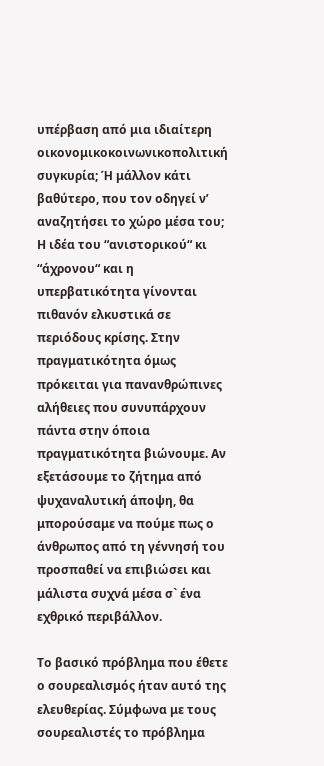υπέρβαση από μια ιδιαίτερη οικονομικοκοινωνικοπολιτική συγκυρία; Ή μάλλον κάτι βαθύτερο, που τον οδηγεί ν’ αναζητήσει το χώρο μέσα του; Η ιδέα του “ανιστορικού“ κι “άχρονου“ και η υπερβατικότητα γίνονται πιθανόν ελκυστικά σε περιόδους κρίσης. Στην πραγματικότητα όμως πρόκειται για πανανθρώπινες αλήθειες που συνυπάρχουν πάντα στην όποια πραγματικότητα βιώνουμε. Αν εξετάσουμε το ζήτημα από ψυχαναλυτική άποψη, θα μπορούσαμε να πούμε πως ο άνθρωπος από τη γέννησή του προσπαθεί να επιβιώσει και μάλιστα συχνά μέσα σ` ένα εχθρικό περιβάλλον.

Το βασικό πρόβλημα που έθετε ο σουρεαλισμός ήταν αυτό της ελευθερίας. Σύμφωνα με τους σουρεαλιστές το πρόβλημα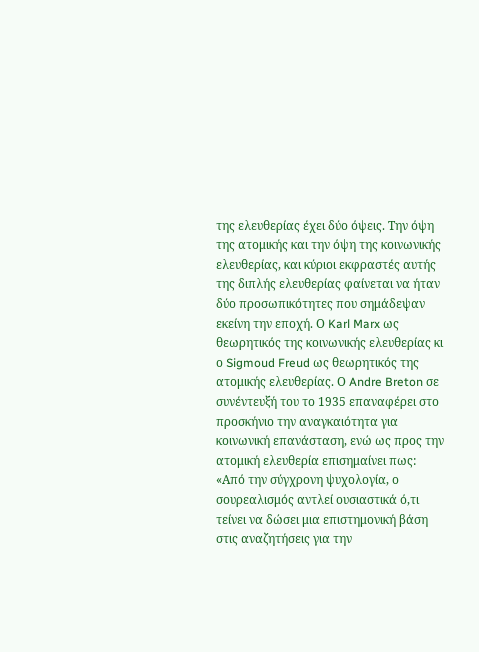της ελευθερίας έχει δύο όψεις. Την όψη της ατομικής και την όψη της κοινωνικής ελευθερίας, και κύριοι εκφραστές αυτής της διπλής ελευθερίας φαίνεται να ήταν δύο προσωπικότητες που σημάδεψαν εκείνη την εποχή. Ο Karl Marx ως θεωρητικός της κοινωνικής ελευθερίας κι ο Sigmoud Freud ως θεωρητικός της ατομικής ελευθερίας. Ο Andre Breton σε συνέντευξή του το 1935 επαναφέρει στο προσκήνιο την αναγκαιότητα για κοινωνική επανάσταση, ενώ ως προς την ατομική ελευθερία επισημαίνει πως: «Από την σύγχρονη ψυχολογία, ο σουρεαλισμός αντλεί ουσιαστικά ό,τι τείνει να δώσει μια επιστημονική βάση στις αναζητήσεις για την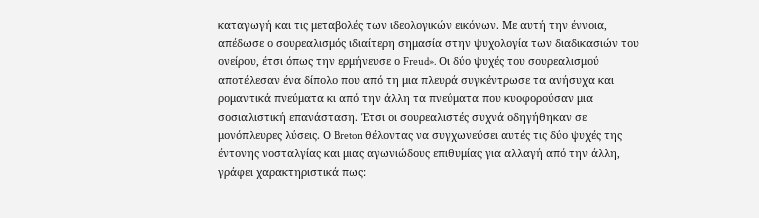καταγωγή και τις μεταβολές των ιδεολογικών εικόνων. Με αυτή την έννοια, απέδωσε ο σουρεαλισμός ιδιαίτερη σημασία στην ψυχολογία των διαδικασιών του ονείρου, έτσι όπως την ερμήνευσε ο Freud». Οι δύο ψυχές του σουρεαλισμού αποτέλεσαν ένα δίπολο που από τη μια πλευρά συγκέντρωσε τα ανήσυχα και ρομαντικά πνεύματα κι από την άλλη τα πνεύματα που κυοφορούσαν μια σοσιαλιστική επανάσταση. Έτσι οι σουρεαλιστές συχνά οδηγήθηκαν σε μονόπλευρες λύσεις. Ο Breton θέλοντας να συγχωνεύσει αυτές τις δύο ψυχές της έντονης νοσταλγίας και μιας αγωνιώδους επιθυμίας για αλλαγή από την άλλη, γράφει χαρακτηριστικά πως: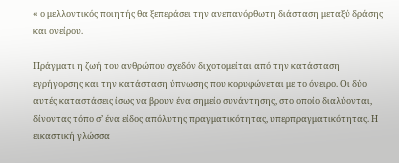« ο μελλοντικός ποιητής θα ξεπεράσει την ανεπανόρθωτη διάσταση μεταξύ δράσης και ονείρου.

Πράγματι η ζωή του ανθρώπου σχεδόν διχοτομείται από την κατάσταση εγρήγορσης και την κατάσταση ύπνωσης που κορυφώνεται με το όνειρο. Οι δύο αυτές καταστάσεις ίσως να βρουν ένα σημείο συνάντησης, στο οποίο διαλύονται, δίνοντας τόπο σ’ ένα είδος απόλυτης πραγματικότητας, υπερπραγματικότητας. Η εικαστική γλώσσα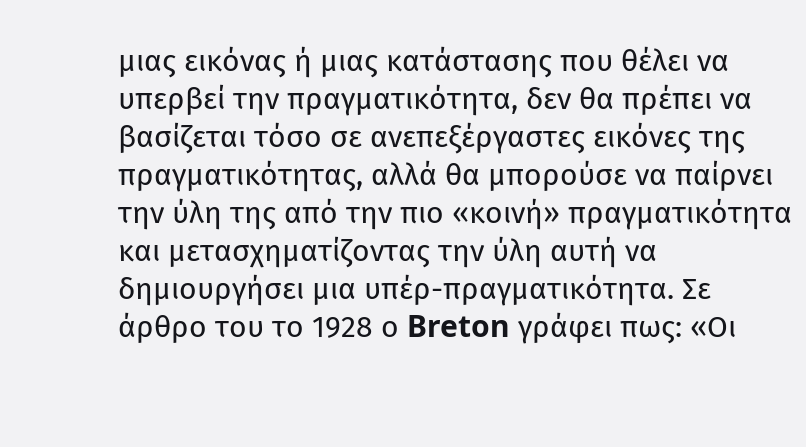μιας εικόνας ή μιας κατάστασης που θέλει να υπερβεί την πραγματικότητα, δεν θα πρέπει να βασίζεται τόσο σε ανεπεξέργαστες εικόνες της πραγματικότητας, αλλά θα μπορούσε να παίρνει την ύλη της από την πιο «κοινή» πραγματικότητα και μετασχηματίζοντας την ύλη αυτή να δημιουργήσει μια υπέρ-πραγματικότητα. Σε άρθρο του το 1928 ο Breton γράφει πως: «Οι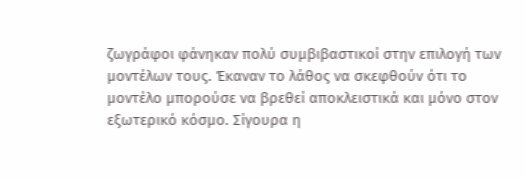ζωγράφοι φάνηκαν πολύ συμβιβαστικοί στην επιλογή των μοντέλων τους. Έκαναν το λάθος να σκεφθούν ότι το μοντέλο μπορούσε να βρεθεί αποκλειστικά και μόνο στον εξωτερικό κόσμο. Σίγουρα η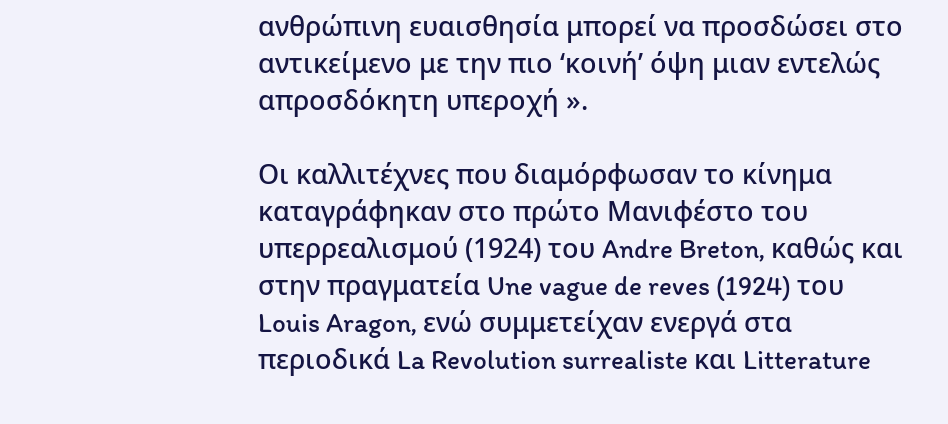ανθρώπινη ευαισθησία μπορεί να προσδώσει στο αντικείμενο με την πιο ‘κοινή’ όψη μιαν εντελώς απροσδόκητη υπεροχή ».

Οι καλλιτέχνες που διαμόρφωσαν το κίνημα καταγράφηκαν στο πρώτο Μανιφέστο του υπερρεαλισμού (1924) του Andre Breton, καθώς και στην πραγματεία Une vague de reves (1924) του Louis Aragon, ενώ συμμετείχαν ενεργά στα περιοδικά La Revolution surrealiste και Litterature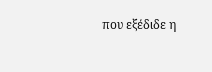που εξέδιδε η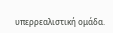υπερρεαλιστική ομάδα.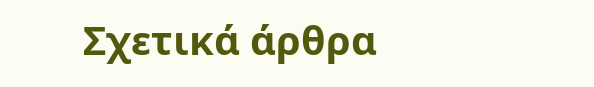Σχετικά άρθρα